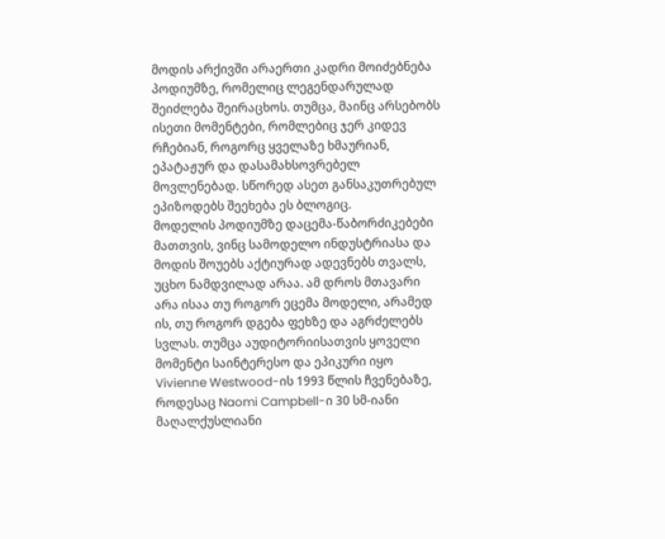მოდის არქივში არაერთი კადრი მოიძებნება პოდიუმზე, რომელიც ლეგენდარულად შეიძლება შეირაცხოს. თუმცა, მაინც არსებობს ისეთი მომენტები, რომლებიც ჯერ კიდევ რჩებიან, როგორც ყველაზე ხმაურიან, ეპატაჟურ და დასამახსოვრებელ მოვლენებად. სწორედ ასეთ განსაკუთრებულ ეპიზოდებს შეეხება ეს ბლოგიც.
მოდელის პოდიუმზე დაცემა-წაბორძიკებები მათთვის, ვინც სამოდელო ინდუსტრიასა და მოდის შოუებს აქტიურად ადევნებს თვალს, უცხო ნამდვილად არაა. ამ დროს მთავარი არა ისაა თუ როგორ ეცემა მოდელი, არამედ ის, თუ როგორ დგება ფეხზე და აგრძელებს სვლას. თუმცა აუდიტორიისათვის ყოველი მომენტი საინტერესო და ეპიკური იყო Vivienne Westwood-ის 1993 წლის ჩვენებაზე, როდესაც Naomi Campbell-ი 30 სმ-იანი მაღალქუსლიანი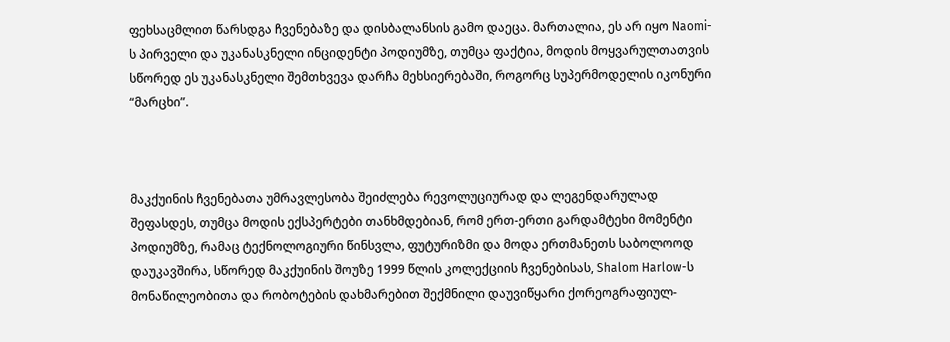ფეხსაცმლით წარსდგა ჩვენებაზე და დისბალანსის გამო დაეცა. მართალია, ეს არ იყო Naomi-ს პირველი და უკანასკნელი ინციდენტი პოდიუმზე, თუმცა ფაქტია, მოდის მოყვარულთათვის სწორედ ეს უკანასკნელი შემთხვევა დარჩა მეხსიერებაში, როგორც სუპერმოდელის იკონური “მარცხი”.



მაკქუინის ჩვენებათა უმრავლესობა შეიძლება რევოლუციურად და ლეგენდარულად შეფასდეს, თუმცა მოდის ექსპერტები თანხმდებიან, რომ ერთ-ერთი გარდამტეხი მომენტი პოდიუმზე, რამაც ტექნოლოგიური წინსვლა, ფუტურიზმი და მოდა ერთმანეთს საბოლოოდ დაუკავშირა, სწორედ მაკქუინის შოუზე 1999 წლის კოლექციის ჩვენებისას, Shalom Harlow-ს მონაწილეობითა და რობოტების დახმარებით შექმნილი დაუვიწყარი ქორეოგრაფიულ-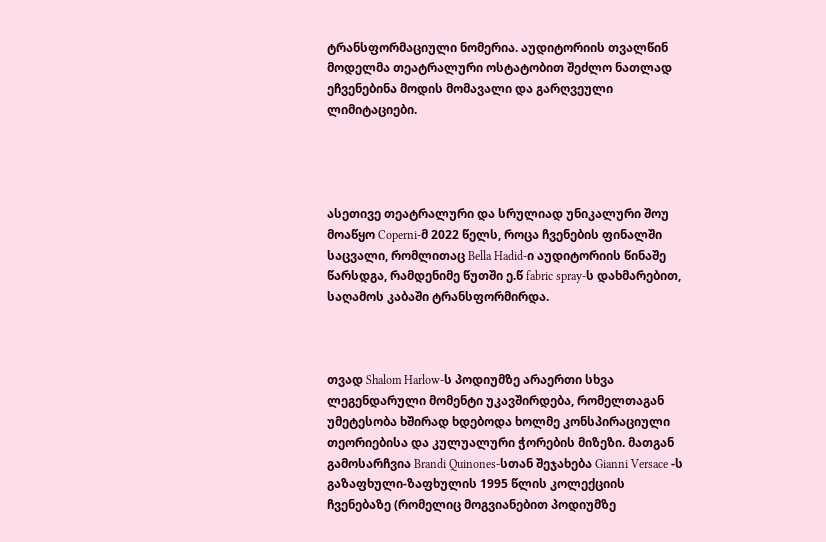ტრანსფორმაციული ნომერია. აუდიტორიის თვალწინ მოდელმა თეატრალური ოსტატობით შეძლო ნათლად ეჩვენებინა მოდის მომავალი და გარღვეული ლიმიტაციები.




ასეთივე თეატრალური და სრულიად უნიკალური შოუ მოაწყო Coperni-მ 2022 წელს, როცა ჩვენების ფინალში საცვალი, რომლითაც Bella Hadid-ი აუდიტორიის წინაშე წარსდგა, რამდენიმე წუთში ე.წ fabric spray-ს დახმარებით, საღამოს კაბაში ტრანსფორმირდა.



თვად Shalom Harlow-ს პოდიუმზე არაერთი სხვა ლეგენდარული მომენტი უკავშირდება, რომელთაგან უმეტესობა ხშირად ხდებოდა ხოლმე კონსპირაციული თეორიებისა და კულუალური ჭორების მიზეზი. მათგან გამოსარჩვია Brandi Quinones-სთან შეჯახება Gianni Versace -ს გაზაფხული-ზაფხულის 1995 წლის კოლექციის ჩვენებაზე (რომელიც მოგვიანებით პოდიუმზე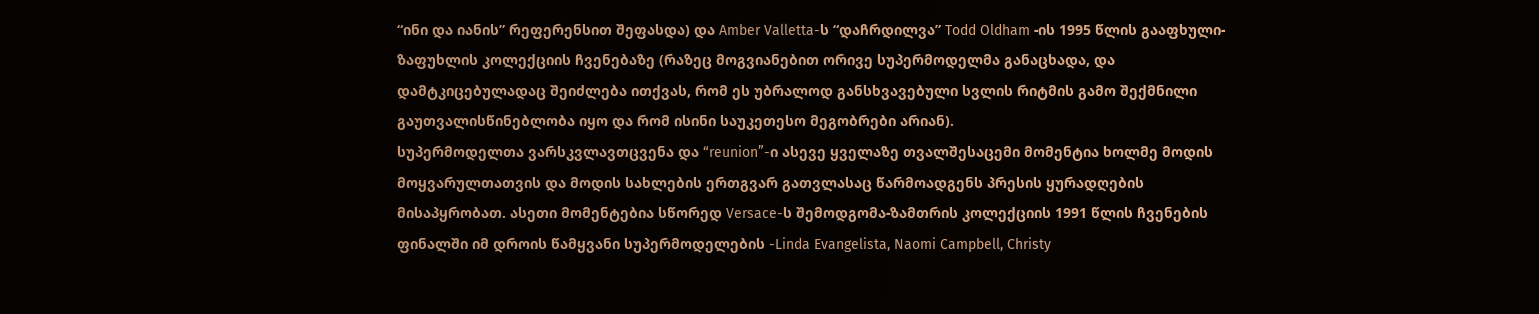“ინი და იანის” რეფერენსით შეფასდა) და Amber Valletta-ს “დაჩრდილვა” Todd Oldham -ის 1995 წლის გააფხული-ზაფუხლის კოლექციის ჩვენებაზე (რაზეც მოგვიანებით ორივე სუპერმოდელმა განაცხადა, და დამტკიცებულადაც შეიძლება ითქვას, რომ ეს უბრალოდ განსხვავებული სვლის რიტმის გამო შექმნილი გაუთვალისწინებლობა იყო და რომ ისინი საუკეთესო მეგობრები არიან).
სუპერმოდელთა ვარსკვლავთცვენა და “reunion”-ი ასევე ყველაზე თვალშესაცემი მომენტია ხოლმე მოდის მოყვარულთათვის და მოდის სახლების ერთგვარ გათვლასაც წარმოადგენს პრესის ყურადღების მისაპყრობათ. ასეთი მომენტებია სწორედ Versace-ს შემოდგომა-ზამთრის კოლექციის 1991 წლის ჩვენების ფინალში იმ დროის წამყვანი სუპერმოდელების -Linda Evangelista, Naomi Campbell, Christy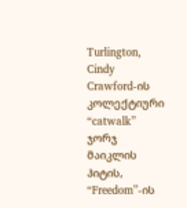Turlington, Cindy Crawford-ის კოლექტიური “catwalk” ჯორჯ მაიკლის ჰიტის, “Freedom”-ის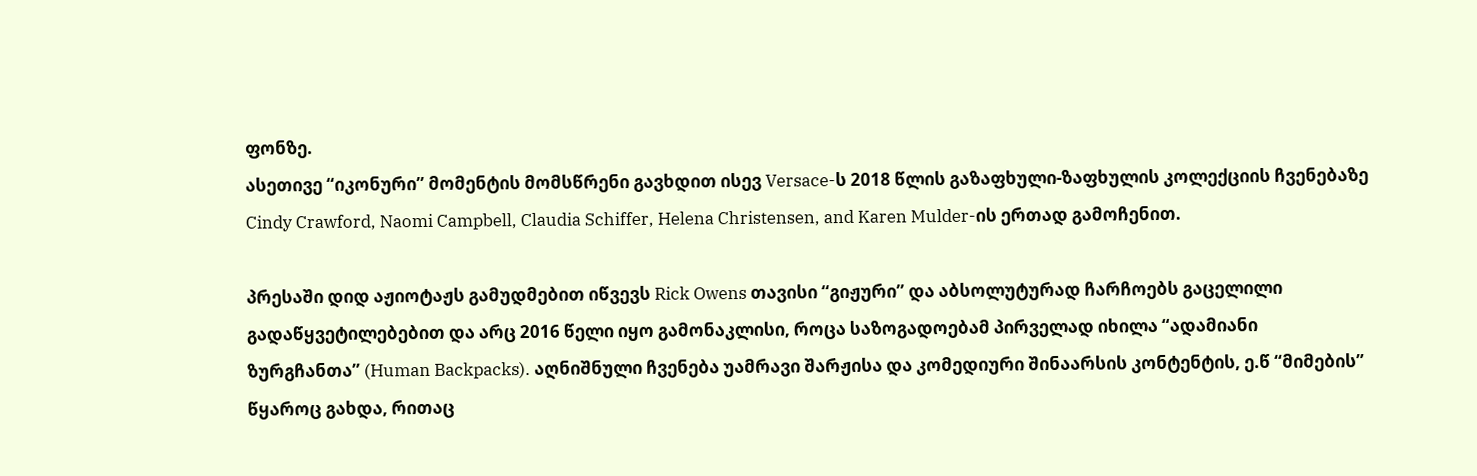ფონზე.
ასეთივე “იკონური” მომენტის მომსწრენი გავხდით ისევ Versace-ს 2018 წლის გაზაფხული-ზაფხულის კოლექციის ჩვენებაზე Cindy Crawford, Naomi Campbell, Claudia Schiffer, Helena Christensen, and Karen Mulder-ის ერთად გამოჩენით.

პრესაში დიდ აჟიოტაჟს გამუდმებით იწვევს Rick Owens თავისი “გიჟური” და აბსოლუტურად ჩარჩოებს გაცელილი გადაწყვეტილებებით და არც 2016 წელი იყო გამონაკლისი, როცა საზოგადოებამ პირველად იხილა “ადამიანი ზურგჩანთა” (Human Backpacks). აღნიშნული ჩვენება უამრავი შარჟისა და კომედიური შინაარსის კონტენტის, ე.წ “მიმების” წყაროც გახდა, რითაც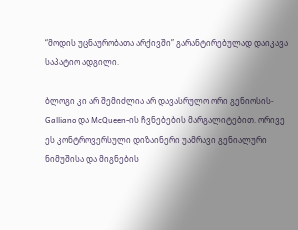“მოდის უცნაურობათა არქივში” გარანტირებულად დაიკავა საპატიო ადგილი.

ბლოგი კი არ შემიძლია არ დავასრულო ორი გენიოსის- Galliano და McQueen-ის ჩვნებების მარგალიტებით. ორივე ეს კონტროვერსული დიზაინერი უამრავი გენიალური ნიმუშისა და მიგნების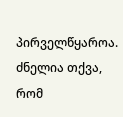პირველწყაროა. ძნელია თქვა, რომ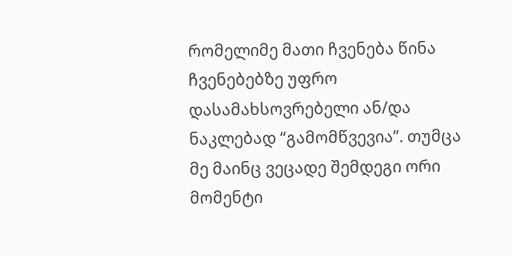რომელიმე მათი ჩვენება წინა ჩვენებებზე უფრო დასამახსოვრებელი ან/და ნაკლებად “გამომწვევია”. თუმცა მე მაინც ვეცადე შემდეგი ორი მომენტი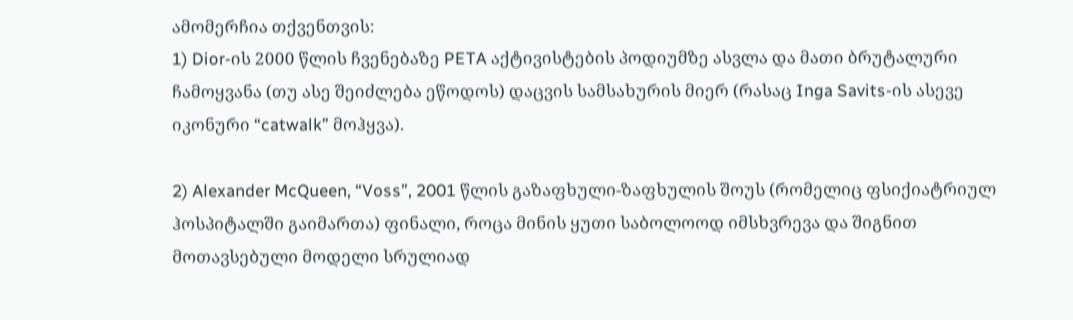ამომერჩია თქვენთვის:
1) Dior-ის 2000 წლის ჩვენებაზე PETA აქტივისტების პოდიუმზე ასვლა და მათი ბრუტალური ჩამოყვანა (თუ ასე შეიძლება ეწოდოს) დაცვის სამსახურის მიერ (რასაც Inga Savits-ის ასევე იკონური “catwalk” მოჰყვა).

2) Alexander McQueen, “Voss”, 2001 წლის გაზაფხული-ზაფხულის შოუს (რომელიც ფსიქიატრიულ ჰოსპიტალში გაიმართა) ფინალი, როცა მინის ყუთი საბოლოოდ იმსხვრევა და შიგნით მოთავსებული მოდელი სრულიად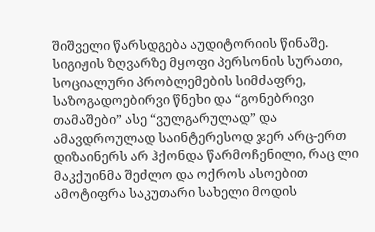შიშველი წარსდგება აუდიტორიის წინაშე. სიგიჟის ზღვარზე მყოფი პერსონის სურათი, სოციალური პრობლემების სიმძაფრე, საზოგადოებირვი წნეხი და “გონებრივი თამაშები” ასე “ვულგარულად” და ამავდროულად საინტერესოდ ჯერ არც-ერთ დიზაინერს არ ჰქონდა წარმოჩენილი, რაც ლი მაკქუინმა შეძლო და ოქროს ასოებით ამოტიფრა საკუთარი სახელი მოდის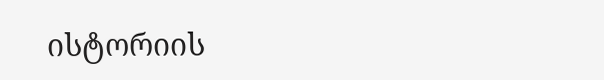ისტორიის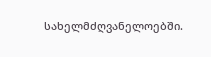სახელმძღვანელოებში.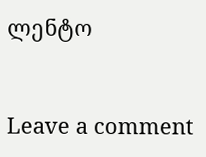ლენტო


Leave a comment